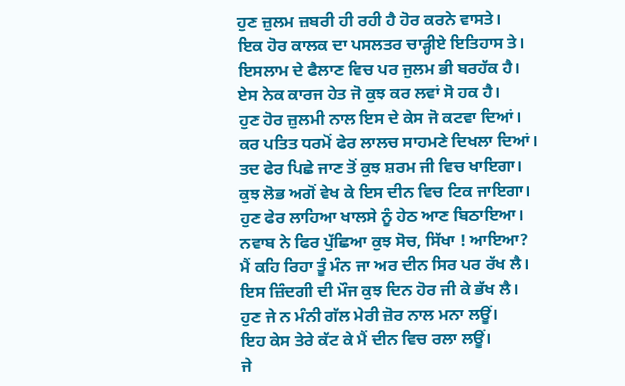ਹੁਣ ਜ਼ੁਲਮ ਜ਼ਬਰੀ ਹੀ ਰਹੀ ਹੈ ਹੋਰ ਕਰਨੇ ਵਾਸਤੇ।
ਇਕ ਹੋਰ ਕਾਲਕ ਦਾ ਪਸਲਤਰ ਚਾੜ੍ਹੀਏ ਇਤਿਹਾਸ ਤੇ।
ਇਸਲਾਮ ਦੇ ਫੈਲਾਣ ਵਿਚ ਪਰ ਜੁਲਮ ਭੀ ਬਰਹੱਕ ਹੈ।
ਏਸ ਨੇਕ ਕਾਰਜ ਹੇਤ ਜੋ ਕੁਝ ਕਰ ਲਵਾਂ ਸੋ ਹਕ ਹੈ।
ਹੁਣ ਹੋਰ ਜ਼ੁਲਮੀ ਨਾਲ ਇਸ ਦੇ ਕੇਸ ਜੋ ਕਟਵਾ ਦਿਆਂ।
ਕਰ ਪਤਿਤ ਧਰਮੋਂ ਫੇਰ ਲਾਲਚ ਸਾਹਮਣੇ ਦਿਖਲਾ ਦਿਆਂ।
ਤਦ ਫੇਰ ਪਿਛੇ ਜਾਣ ਤੋਂ ਕੁਝ ਸ਼ਰਮ ਜੀ ਵਿਚ ਖਾਇਗਾ।
ਕੁਝ ਲੋਭ ਅਗੋਂ ਵੇਖ ਕੇ ਇਸ ਦੀਨ ਵਿਚ ਟਿਕ ਜਾਇਗਾ।
ਹੁਣ ਫੇਰ ਲਾਹਿਆ ਖਾਲਸੇ ਨੂੰ ਹੇਠ ਆਣ ਬਿਠਾਇਆ।
ਨਵਾਬ ਨੇ ਫਿਰ ਪੁੱਛਿਆ ਕੁਝ ਸੋਚ, ਸਿੱਖਾ ! ਆਇਆ?
ਮੈਂ ਕਹਿ ਰਿਹਾ ਤੂੰ ਮੰਨ ਜਾ ਅਰ ਦੀਨ ਸਿਰ ਪਰ ਰੱਖ ਲੈ।
ਇਸ ਜ਼ਿੰਦਗੀ ਦੀ ਮੌਜ ਕੁਝ ਦਿਨ ਹੋਰ ਜੀ ਕੇ ਭੱਖ ਲੈ।
ਹੁਣ ਜੇ ਨ ਮੰਨੀ ਗੱਲ ਮੇਰੀ ਜ਼ੋਰ ਨਾਲ ਮਨਾ ਲਊਂ।
ਇਹ ਕੇਸ ਤੇਰੇ ਕੱਟ ਕੇ ਮੈਂ ਦੀਨ ਵਿਚ ਰਲਾ ਲਊਂ।
ਜੇ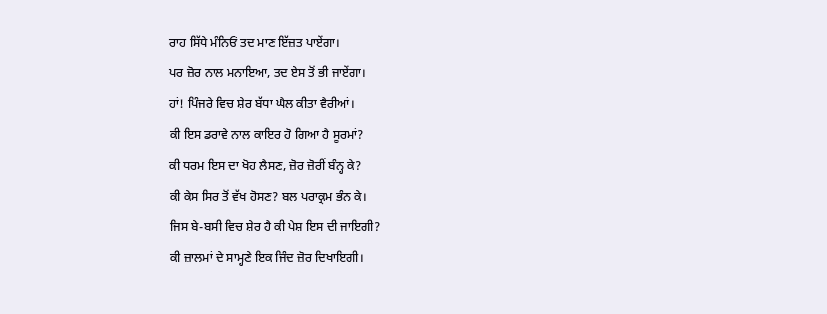ਰਾਹ ਸਿੱਧੇ ਮੰਨਿਓਂ ਤਦ ਮਾਣ ਇੱਜ਼ਤ ਪਾਏਂਗਾ।
ਪਰ ਜ਼ੋਰ ਨਾਲ ਮਨਾਇਆ, ਤਦ ਏਸ ਤੋਂ ਭੀ ਜਾਏਂਗਾ।
ਹਾਂ! ਪਿੰਜਰੇ ਵਿਚ ਸ਼ੇਰ ਬੱਧਾ ਘੈਲ ਕੀਤਾ ਵੈਰੀਆਂ।
ਕੀ ਇਸ ਡਰਾਵੇ ਨਾਲ ਕਾਇਰ ਹੋ ਗਿਆ ਹੈ ਸੂਰਮਾਂ?
ਕੀ ਧਰਮ ਇਸ ਦਾ ਖੋਹ ਲੈਸਣ, ਜ਼ੋਰ ਜ਼ੋਰੀਂ ਬੰਨ੍ਹ ਕੇ?
ਕੀ ਕੇਸ ਸਿਰ ਤੋਂ ਵੱਖ ਹੋਸਣ? ਬਲ ਪਰਾਕ੍ਰਮ ਭੰਨ ਕੇ।
ਜਿਸ ਬੇ-ਬਸੀ ਵਿਚ ਸ਼ੇਰ ਹੈ ਕੀ ਪੇਸ਼ ਇਸ ਦੀ ਜਾਇਗੀ?
ਕੀ ਜ਼ਾਲਮਾਂ ਦੇ ਸਾਮ੍ਹਣੇ ਇਕ ਜਿੰਦ ਜ਼ੋਰ ਦਿਖਾਇਗੀ।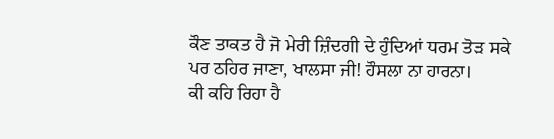ਕੌਣ ਤਾਕਤ ਹੈ ਜੋ ਮੇਰੀ ਜ਼ਿੰਦਗੀ ਦੇ ਹੁੰਦਿਆਂ ਧਰਮ ਤੋੜ ਸਕੇ
ਪਰ ਠਹਿਰ ਜਾਣਾ, ਖਾਲਸਾ ਜੀ! ਹੌਸਲਾ ਨਾ ਹਾਰਨਾ।
ਕੀ ਕਹਿ ਰਿਹਾ ਹੈ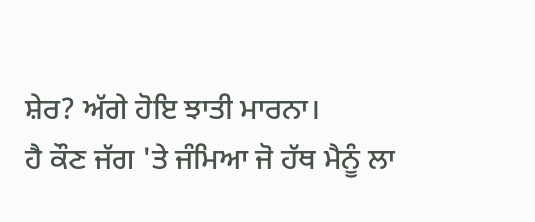ਸ਼ੇਰ? ਅੱਗੇ ਹੋਇ ਝਾਤੀ ਮਾਰਨਾ।
ਹੈ ਕੌਣ ਜੱਗ 'ਤੇ ਜੰਮਿਆ ਜੋ ਹੱਥ ਮੈਨੂੰ ਲਾ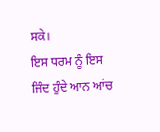ਸਕੇ।
ਇਸ ਧਰਮ ਨੂੰ ਇਸ ਜਿੰਦ ਹੁੰਦੇ ਆਨ ਆਂਚ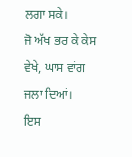ਲਗਾ ਸਕੇ।
ਜੋ ਅੱਖ ਭਰ ਕੇ ਕੇਸ ਵੇਖੇ, ਘਾਸ ਵਾਂਗ ਜਲਾ ਦਿਆਂ।
ਇਸ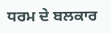ਧਰਮ ਦੇ ਬਲਕਾਰ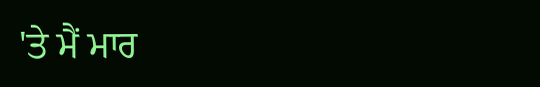'ਤੇ ਮੈਂ ਮਾਰ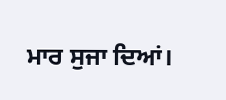ਮਾਰ ਸੁਜਾ ਦਿਆਂ।